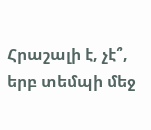Հրաշալի է, չէ՞, երբ տեմպի մեջ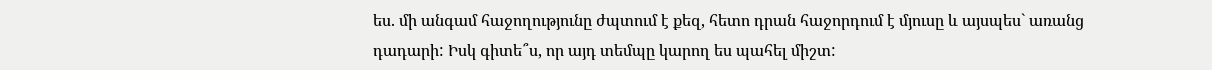ես. մի անգամ հաջողությունը ժպտում է քեզ, հետո դրան հաջորդում է մյուսը և այսպես` առանց դադարի: Իսկ գիտե՞ս, որ այդ տեմպը կարող ես պահել միշտ: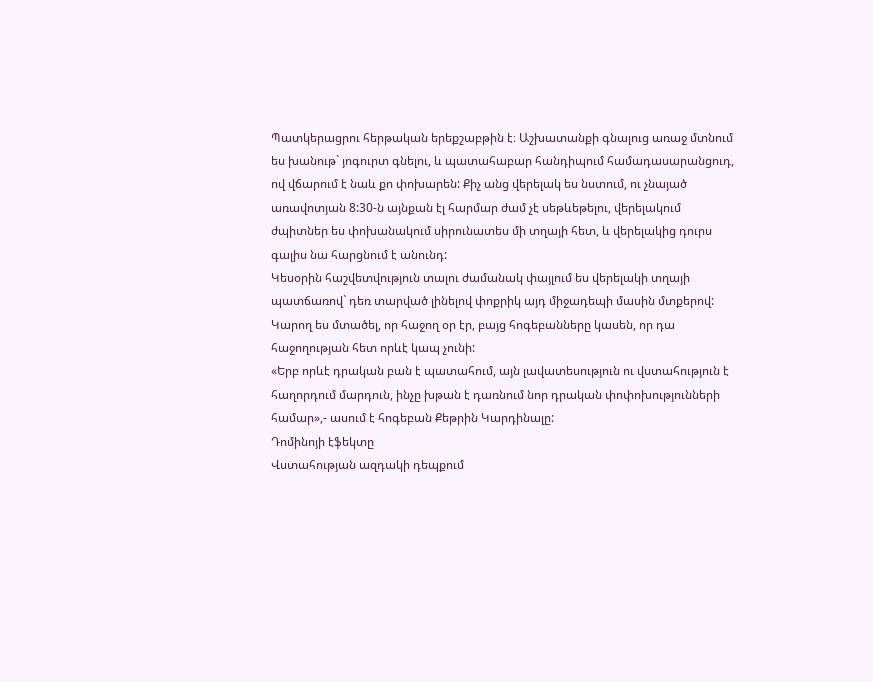Պատկերացրու հերթական երեքշաբթին է։ Աշխատանքի գնալուց առաջ մտնում ես խանութ` յոգուրտ գնելու, և պատահաբար հանդիպում համադասարանցուդ, ով վճարում է նաև քո փոխարեն: Քիչ անց վերելակ ես նստում, ու չնայած առավոտյան 8:30-ն այնքան էլ հարմար ժամ չէ սեթևեթելու, վերելակում ժպիտներ ես փոխանակում սիրունատես մի տղայի հետ, և վերելակից դուրս գալիս նա հարցնում է անունդ:
Կեսօրին հաշվետվություն տալու ժամանակ փայլում ես վերելակի տղայի պատճառով` դեռ տարված լինելով փոքրիկ այդ միջադեպի մասին մտքերով: Կարող ես մտածել, որ հաջող օր էր, բայց հոգեբանները կասեն, որ դա հաջողության հետ որևէ կապ չունի:
«Երբ որևէ դրական բան է պատահում, այն լավատեսություն ու վստահություն է հաղորդում մարդուն, ինչը խթան է դառնում նոր դրական փոփոխությունների համար»,- ասում է հոգեբան Քեթրին Կարդինալը:
Դոմինոյի էֆեկտը
Վստահության ազդակի դեպքում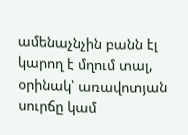ամենաչնչին բանն էլ կարող է մղում տալ, օրինակ՝ առավոտյան սուրճը կամ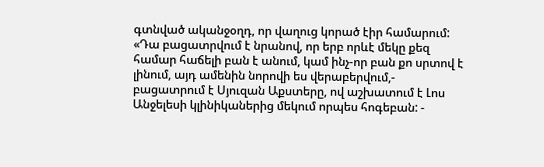գտնված ականջօղդ, որ վաղուց կորած էիր համարում: «Դա բացատրվում է նրանով, որ երբ որևէ մեկը քեզ համար հաճելի բան է անում, կամ ինչ-որ բան քո սրտով է լինում, այդ ամենին նորովի ես վերաբերվում,- բացատրում է Սյուզան Աքստերը, ով աշխատում է Լոս Անջելեսի կլինիկաներից մեկում որպես հոգեբան: -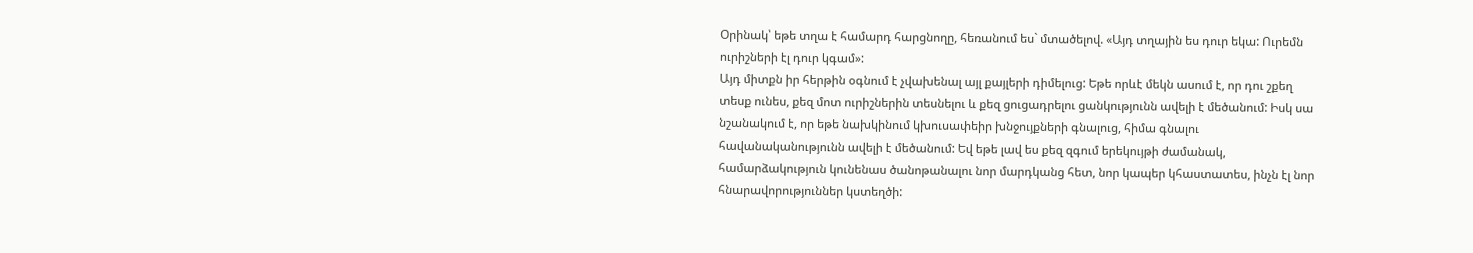Օրինակ՝ եթե տղա է համարդ հարցնողը, հեռանում ես` մտածելով. «Այդ տղային ես դուր եկա: Ուրեմն ուրիշների էլ դուր կգամ»:
Այդ միտքն իր հերթին օգնում է չվախենալ այլ քայլերի դիմելուց: Եթե որևէ մեկն ասում է, որ դու շքեղ տեսք ունես, քեզ մոտ ուրիշներին տեսնելու և քեզ ցուցադրելու ցանկությունն ավելի է մեծանում: Իսկ սա նշանակում է, որ եթե նախկինում կխուսափեիր խնջույքների գնալուց, հիմա գնալու հավանականությունն ավելի է մեծանում: Եվ եթե լավ ես քեզ զգում երեկույթի ժամանակ, համարձակություն կունենաս ծանոթանալու նոր մարդկանց հետ, նոր կապեր կհաստատես, ինչն էլ նոր հնարավորություններ կստեղծի: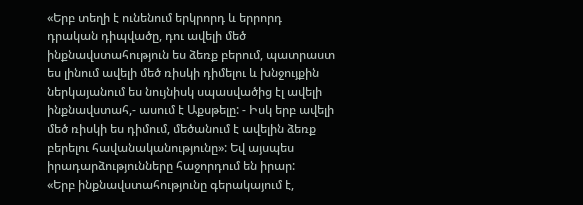«Երբ տեղի է ունենում երկրորդ և երրորդ դրական դիպվածը, դու ավելի մեծ ինքնավստահություն ես ձեռք բերում, պատրաստ ես լինում ավելի մեծ ռիսկի դիմելու և խնջույքին ներկայանում ես նույնիսկ սպասվածից էլ ավելի ինքնավստահ,- ասում է Աքսթելը: - Իսկ երբ ավելի մեծ ռիսկի ես դիմում, մեծանում է ավելին ձեռք բերելու հավանականությունը»: Եվ այսպես իրադարձությունները հաջորդում են իրար:
«Երբ ինքնավստահությունը գերակայում է,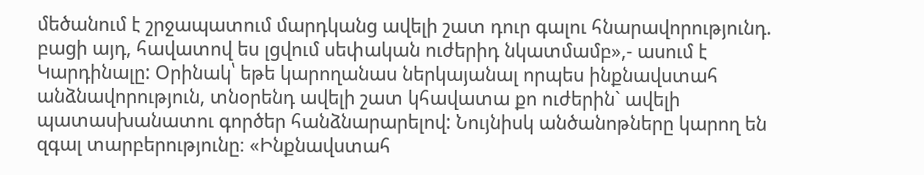մեծանում է շրջապատում մարդկանց ավելի շատ դուր գալու հնարավորությունդ. բացի այդ, հավատով ես լցվում սեփական ուժերիդ նկատմամբ»,- ասում է Կարդինալը: Օրինակ՝ եթե կարողանաս ներկայանալ որպես ինքնավստահ անձնավորություն, տնօրենդ ավելի շատ կհավատա քո ուժերին` ավելի պատասխանատու գործեր հանձնարարելով: Նույնիսկ անծանոթները կարող են զգալ տարբերությունը։ «Ինքնավստահ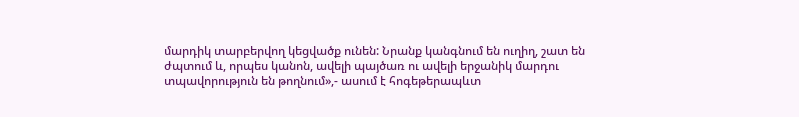մարդիկ տարբերվող կեցվածք ունեն: Նրանք կանգնում են ուղիղ, շատ են ժպտում և, որպես կանոն, ավելի պայծառ ու ավելի երջանիկ մարդու տպավորություն են թողնում»,- ասում է հոգեթերապևտ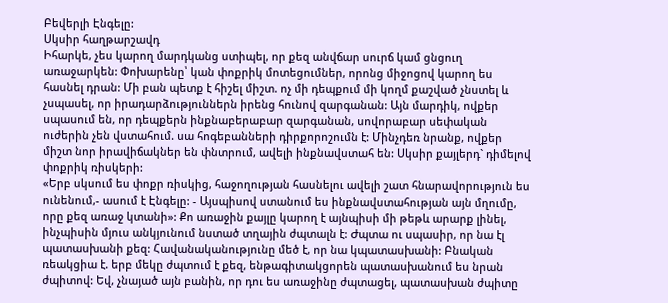Բեվերլի Էնգելը:
Սկսիր հաղթարշավդ
Իհարկե, չես կարող մարդկանց ստիպել, որ քեզ անվճար սուրճ կամ ցնցուղ առաջարկեն: Փոխարենը՝ կան փոքրիկ մոտեցումներ, որոնց միջոցով կարող ես հասնել դրան: Մի բան պետք է հիշել միշտ. ոչ մի դեպքում մի կողմ քաշված չնստել և չսպասել, որ իրադարձություններն իրենց հունով զարգանան: Այն մարդիկ, ովքեր սպասում են, որ դեպքերն ինքնաբերաբար զարգանան, սովորաբար սեփական ուժերին չեն վստահում. սա հոգեբանների դիրքորոշումն է: Մինչդեռ նրանք, ովքեր միշտ նոր իրավիճակներ են փնտրում, ավելի ինքնավստահ են: Սկսիր քայլերդ` դիմելով փոքրիկ ռիսկերի:
«Երբ սկսում ես փոքր ռիսկից, հաջողության հասնելու ավելի շատ հնարավորություն ես ունենում,- ասում է Էնգելը: - Այսպիսով ստանում ես ինքնավստահության այն մղումը, որը քեզ առաջ կտանի»: Քո առաջին քայլը կարող է այնպիսի մի թեթև արարք լինել, ինչպիսին մյուս անկյունում նստած տղային ժպտալն է: Ժպտա ու սպասիր, որ նա էլ պատասխանի քեզ: Հավանականությունը մեծ է, որ նա կպատասխանի: Բնական ռեակցիա է. երբ մեկը ժպտում է քեզ, ենթագիտակցորեն պատասխանում ես նրան ժպիտով: Եվ, չնայած այն բանին, որ դու ես առաջինը ժպտացել, պատասխան ժպիտը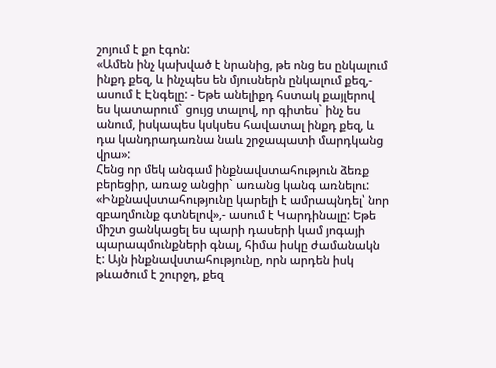շոյում է քո էգոն:
«Ամեն ինչ կախված է նրանից, թե ոնց ես ընկալում ինքդ քեզ, և ինչպես են մյուսներն ընկալում քեզ,- ասում է Էնգելը: - Եթե անելիքդ հստակ քայլերով ես կատարում` ցույց տալով, որ գիտես` ինչ ես անում, իսկապես կսկսես հավատալ ինքդ քեզ, և դա կանդրադառնա նաև շրջապատի մարդկանց վրա»:
Հենց որ մեկ անգամ ինքնավստահություն ձեռք բերեցիր, առաջ անցիր` առանց կանգ առնելու: «Ինքնավստահությունը կարելի է ամրապնդել՝ նոր զբաղմունք գտնելով»,- ասում է Կարդինալը: Եթե միշտ ցանկացել ես պարի դասերի կամ յոգայի պարապմունքների գնալ, հիմա իսկը ժամանակն է: Այն ինքնավստահությունը, որն արդեն իսկ թևածում է շուրջդ, քեզ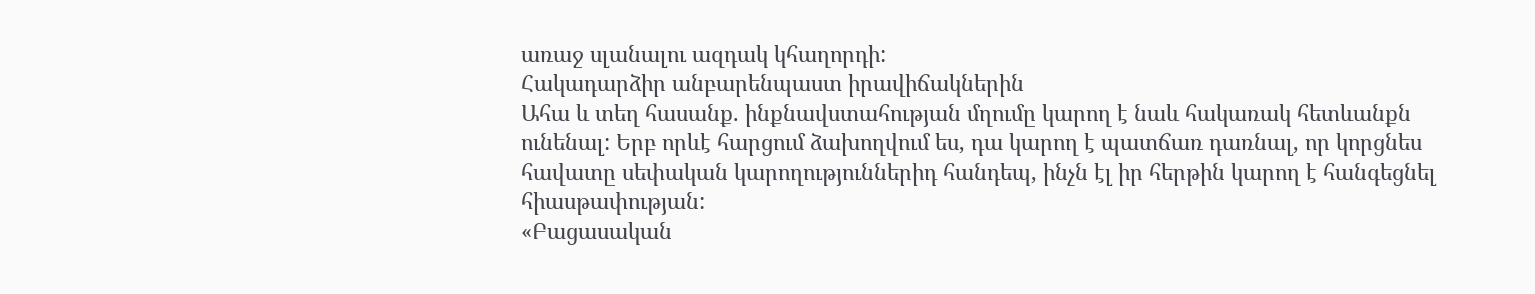առաջ սլանալու ազդակ կհաղորդի:
Հակադարձիր անբարենպաստ իրավիճակներին
Ահա և տեղ հասանք. ինքնավստահության մղումը կարող է նաև հակառակ հետևանքն ունենալ: Երբ որևէ հարցում ձախողվում ես, դա կարող է պատճառ դառնալ, որ կորցնես հավատը սեփական կարողություններիդ հանդեպ, ինչն էլ իր հերթին կարող է հանգեցնել հիասթափության:
«Բացասական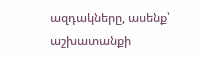ազդակները, ասենք՝ աշխատանքի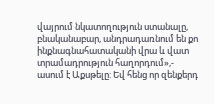վայրում նկատողություն ստանալը, բնականաբար, անդրադառնում են քո ինքնագնահատականի վրա և վատ տրամադրություն հաղորդում»,- ասում է Աքսթելը: Եվ հենց որ զենքերդ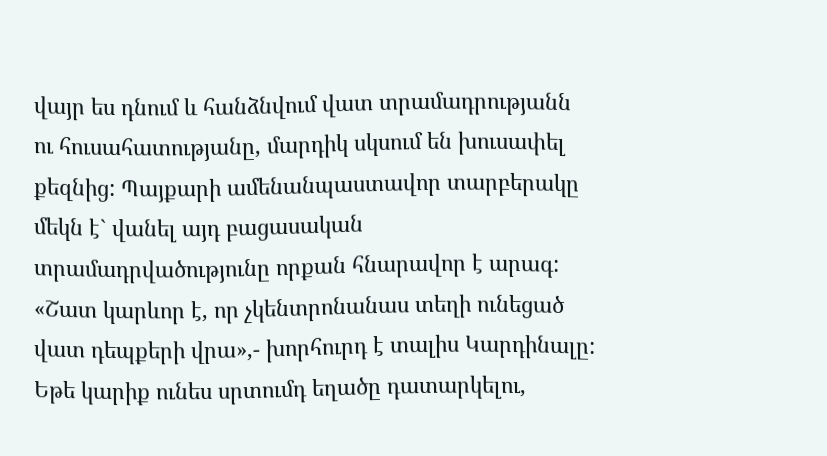վայր ես դնում և հանձնվում վատ տրամադրությանն ու հուսահատությանը, մարդիկ սկսում են խուսափել քեզնից: Պայքարի ամենանպաստավոր տարբերակը մեկն է` վանել այդ բացասական տրամադրվածությունը որքան հնարավոր է արագ: «Շատ կարևոր է, որ չկենտրոնանաս տեղի ունեցած վատ դեպքերի վրա»,- խորհուրդ է տալիս Կարդինալը:
Եթե կարիք ունես սրտումդ եղածը դատարկելու,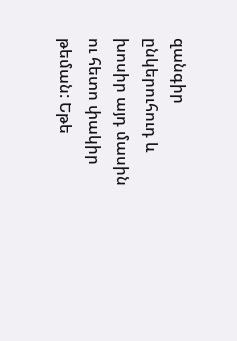զանգիր ընկերուհուդ և խոսիր այդ մասին ու հետո փակիր թեման: Եթե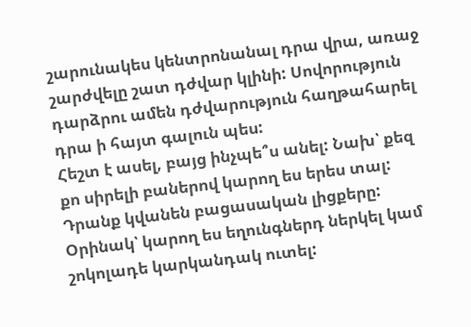շարունակես կենտրոնանալ դրա վրա, առաջ շարժվելը շատ դժվար կլինի: Սովորություն դարձրու ամեն դժվարություն հաղթահարել դրա ի հայտ գալուն պես:
Հեշտ է ասել, բայց ինչպե՞ս անել: Նախ՝ քեզ քո սիրելի բաներով կարող ես երես տալ: Դրանք կվանեն բացասական լիցքերը: Օրինակ՝ կարող ես եղունգներդ ներկել կամ շոկոլադե կարկանդակ ուտել: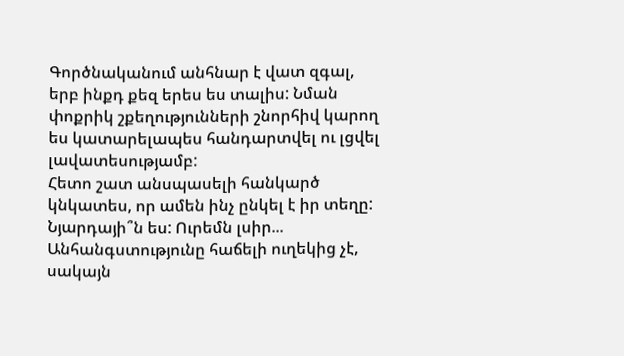Գործնականում անհնար է վատ զգալ, երբ ինքդ քեզ երես ես տալիս: Նման փոքրիկ շքեղությունների շնորհիվ կարող ես կատարելապես հանդարտվել ու լցվել լավատեսությամբ:
Հետո շատ անսպասելի հանկարծ կնկատես, որ ամեն ինչ ընկել է իր տեղը:
Նյարդայի՞ն ես: Ուրեմն լսիր...
Անհանգստությունը հաճելի ուղեկից չէ, սակայն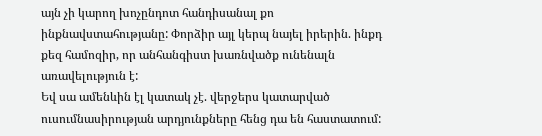այն չի կարող խոչընդոտ հանդիսանալ քո ինքնավստահությանը: Փորձիր այլ կերպ նայել իրերին. ինքդ քեզ համոզիր, որ անհանգիստ խառնվածք ունենալն առավելություն է:
Եվ սա ամենևին էլ կատակ չէ. վերջերս կատարված ուսումնասիրության արդյունքները հենց դա են հաստատում: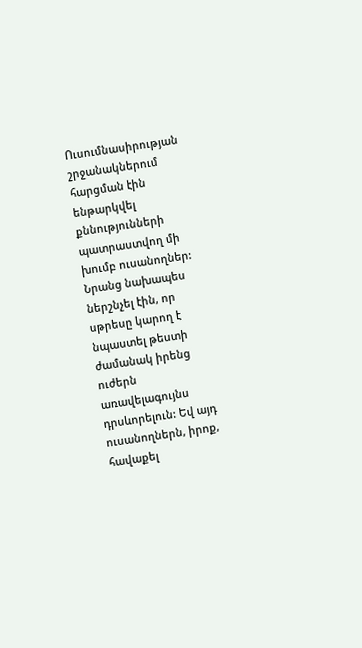Ուսումնասիրության շրջանակներում հարցման էին ենթարկվել քննությունների պատրաստվող մի խումբ ուսանողներ: Նրանց նախապես ներշնչել էին, որ սթրեսը կարող է նպաստել թեստի ժամանակ իրենց ուժերն առավելագույնս դրսևորելուն: Եվ այդ ուսանողներն, իրոք, հավաքել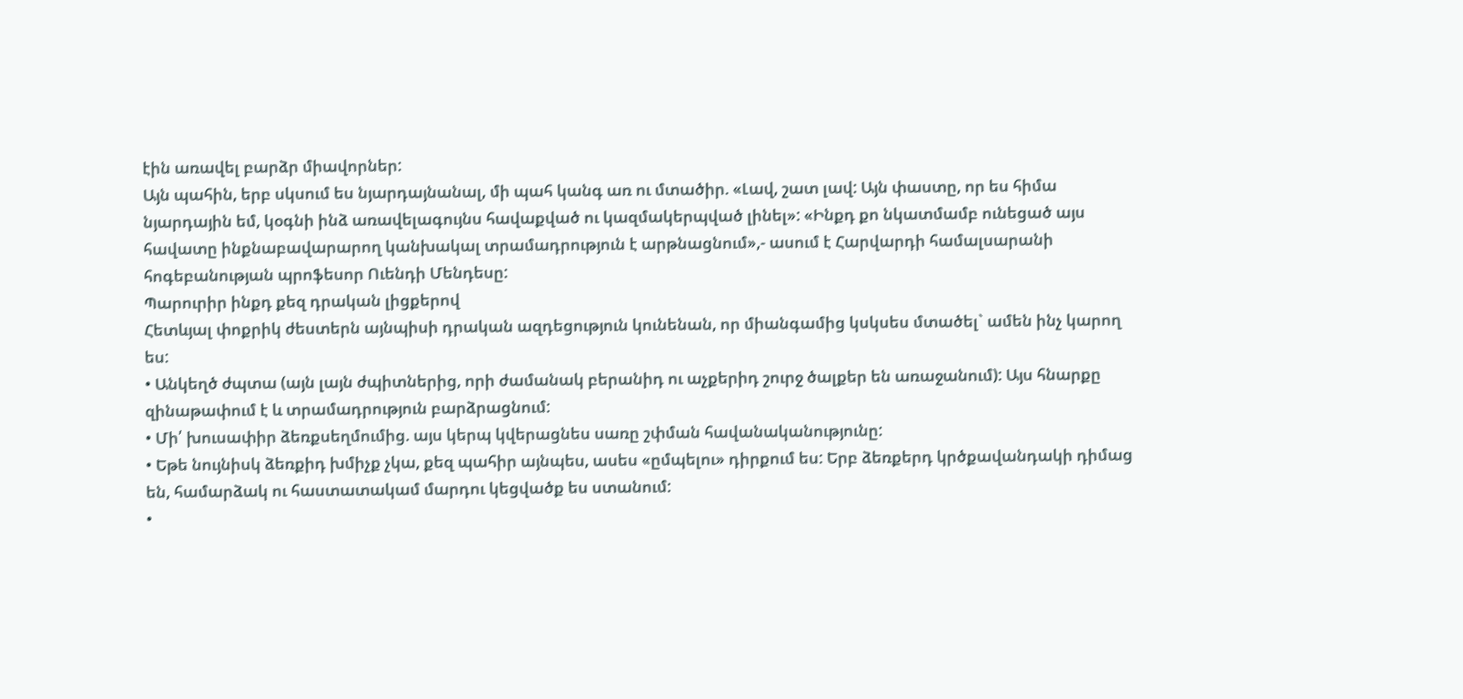էին առավել բարձր միավորներ:
Այն պահին, երբ սկսում ես նյարդայնանալ, մի պահ կանգ առ ու մտածիր. «Լավ, շատ լավ: Այն փաստը, որ ես հիմա նյարդային եմ, կօգնի ինձ առավելագույնս հավաքված ու կազմակերպված լինել»: «Ինքդ քո նկատմամբ ունեցած այս հավատը ինքնաբավարարող կանխակալ տրամադրություն է արթնացնում»,- ասում է Հարվարդի համալսարանի հոգեբանության պրոֆեսոր Ուենդի Մենդեսը:
Պարուրիր ինքդ քեզ դրական լիցքերով
Հետևյալ փոքրիկ ժեստերն այնպիսի դրական ազդեցություն կունենան, որ միանգամից կսկսես մտածել` ամեն ինչ կարող ես:
• Անկեղծ ժպտա (այն լայն ժպիտներից, որի ժամանակ բերանիդ ու աչքերիդ շուրջ ծալքեր են առաջանում): Այս հնարքը զինաթափում է և տրամադրություն բարձրացնում:
• Մի՛ խուսափիր ձեռքսեղմումից. այս կերպ կվերացնես սառը շփման հավանականությունը:
• Եթե նույնիսկ ձեռքիդ խմիչք չկա, քեզ պահիր այնպես, ասես «ըմպելու» դիրքում ես: Երբ ձեռքերդ կրծքավանդակի դիմաց են, համարձակ ու հաստատակամ մարդու կեցվածք ես ստանում:
•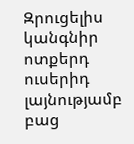Զրուցելիս կանգնիր ոտքերդ ուսերիդ լայնությամբ բաց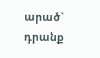արած` դրանք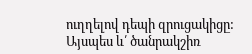ուղղելով դեպի զրուցակիցը: Այսպես և՛ ծանրակշիռ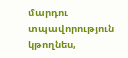մարդու տպավորություն կթողնես,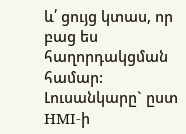և՛ ցույց կտաս, որ բաց ես հաղորդակցման համար:
Լուսանկարը` ըստ HMI-ի